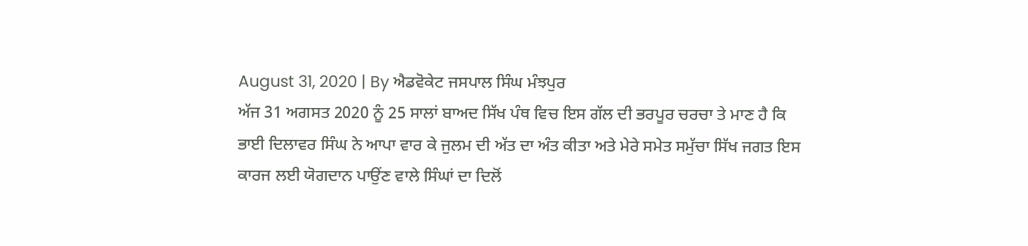August 31, 2020 | By ਐਡਵੋਕੇਟ ਜਸਪਾਲ ਸਿੰਘ ਮੰਝਪੁਰ
ਅੱਜ 31 ਅਗਸਤ 2020 ਨੂੰ 25 ਸਾਲਾਂ ਬਾਅਦ ਸਿੱਖ ਪੰਥ ਵਿਚ ਇਸ ਗੱਲ ਦੀ ਭਰਪੂਰ ਚਰਚਾ ਤੇ ਮਾਣ ਹੈ ਕਿ ਭਾਈ ਦਿਲਾਵਰ ਸਿੰਘ ਨੇ ਆਪਾ ਵਾਰ ਕੇ ਜੁਲਮ ਦੀ ਅੱਤ ਦਾ ਅੰਤ ਕੀਤਾ ਅਤੇ ਮੇਰੇ ਸਮੇਤ ਸਮੁੱਚਾ ਸਿੱਖ ਜਗਤ ਇਸ ਕਾਰਜ ਲਈ ਯੋਗਦਾਨ ਪਾਉਂਣ ਵਾਲੇ ਸਿੰਘਾਂ ਦਾ ਦਿਲੋਂ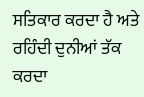ਸਤਿਕਾਰ ਕਰਦਾ ਹੈ ਅਤੇ ਰਹਿੰਦੀ ਦੁਨੀਆਂ ਤੱਕ ਕਰਦਾ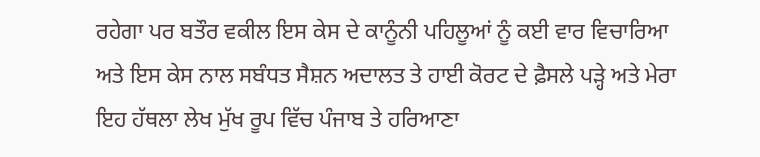ਰਹੇਗਾ ਪਰ ਬਤੌਰ ਵਕੀਲ ਇਸ ਕੇਸ ਦੇ ਕਾਨੂੰਨੀ ਪਹਿਲੂਆਂ ਨੂੰ ਕਈ ਵਾਰ ਵਿਚਾਰਿਆ ਅਤੇ ਇਸ ਕੇਸ ਨਾਲ ਸਬੰਧਤ ਸੈਸ਼ਨ ਅਦਾਲਤ ਤੇ ਹਾਈ ਕੋਰਟ ਦੇ ਫ਼ੈਸਲੇ ਪੜ੍ਹੇ ਅਤੇ ਮੇਰਾ ਇਹ ਹੱਥਲਾ ਲੇਖ ਮੁੱਖ ਰੂਪ ਵਿੱਚ ਪੰਜਾਬ ਤੇ ਹਰਿਆਣਾ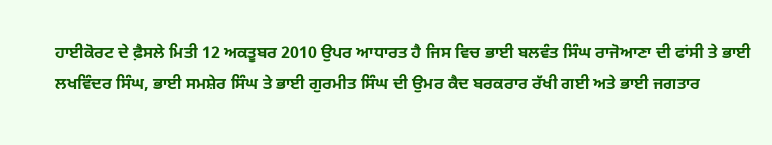ਹਾਈਕੋਰਟ ਦੇ ਫ਼ੈਸਲੇ ਮਿਤੀ 12 ਅਕਤੂਬਰ 2010 ਉਪਰ ਆਧਾਰਤ ਹੈ ਜਿਸ ਵਿਚ ਭਾਈ ਬਲਵੰਤ ਸਿੰਘ ਰਾਜੋਆਣਾ ਦੀ ਫਾਂਸੀ ਤੇ ਭਾਈ ਲਖਵਿੰਦਰ ਸਿੰਘ, ਭਾਈ ਸਮਸ਼ੇਰ ਸਿੰਘ ਤੇ ਭਾਈ ਗੁਰਮੀਤ ਸਿੰਘ ਦੀ ਉਮਰ ਕੈਦ ਬਰਕਰਾਰ ਰੱਖੀ ਗਈ ਅਤੇ ਭਾਈ ਜਗਤਾਰ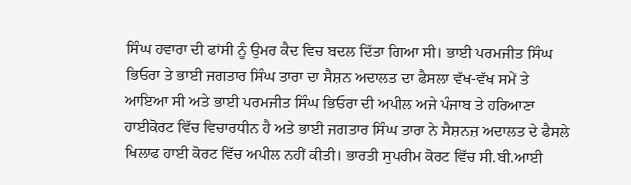ਸਿੰਘ ਹਵਾਰਾ ਦੀ ਫਾਂਸੀ ਨੂੰ ਉਮਰ ਕੈਦ ਵਿਚ ਬਦਲ ਦਿੱਤਾ ਗਿਆ ਸੀ। ਭਾਈ ਪਰਮਜੀਤ ਸਿੰਘ ਭਿਓਰਾ ਤੇ ਭਾਈ ਜਗਤਾਰ ਸਿੰਘ ਤਾਰਾ ਦਾ ਸੈਸ਼ਨ ਅਦਾਲਤ ਦਾ ਫੈਸਲਾ ਵੱਖ-ਵੱਖ ਸਮੇਂ ਤੇ ਆਇਆ ਸੀ ਅਤੇ ਭਾਈ ਪਰਮਜੀਤ ਸਿੰਘ ਭਿਓਰਾ ਦੀ ਅਪੀਲ ਅਜੇ ਪੰਜਾਬ ਤੇ ਹਰਿਆਣਾ ਹਾਈਕੋਰਟ ਵਿੱਚ ਵਿਚਾਰਧੀਨ ਹੈ ਅਤੇ ਭਾਈ ਜਗਤਾਰ ਸਿੰਘ ਤਾਰਾ ਨੇ ਸੈਸ਼ਨਜ਼ ਅਦਾਲਤ ਦੇ ਫੈਸਲੇ ਖਿਲਾਫ ਹਾਈ ਕੋਰਟ ਵਿੱਚ ਅਪੀਲ ਨਹੀਂ ਕੀਤੀ। ਭਾਰਤੀ ਸੁਪਰੀਮ ਕੋਰਟ ਵਿੱਚ ਸੀ.ਬੀ.ਆਈ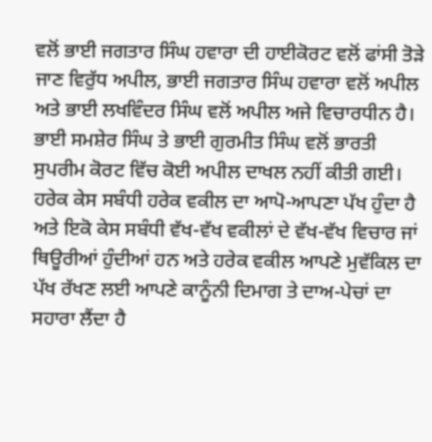ਵਲੋਂ ਭਾਈ ਜਗਤਾਰ ਸਿੰਘ ਹਵਾਰਾ ਦੀ ਹਾਈਕੋਰਟ ਵਲੋਂ ਫਾਂਸੀ ਤੋੜੇ ਜਾਣ ਵਿਰੁੱਧ ਅਪੀਲ, ਭਾਈ ਜਗਤਾਰ ਸਿੰਘ ਹਵਾਰਾ ਵਲੋਂ ਅਪੀਲ ਅਤੇ ਭਾਈ ਲਖਵਿੰਦਰ ਸਿੰਘ ਵਲੋਂ ਅਪੀਲ ਅਜੇ ਵਿਚਾਰਧੀਨ ਹੈ। ਭਾਈ ਸਮਸ਼ੇਰ ਸਿੰਘ ਤੇ ਭਾਈ ਗੁਰਮੀਤ ਸਿੰਘ ਵਲੋਂ ਭਾਰਤੀ ਸੁਪਰੀਮ ਕੋਰਟ ਵਿੱਚ ਕੋਈ ਅਪੀਲ ਦਾਖਲ ਨਹੀਂ ਕੀਤੀ ਗਈ।
ਹਰੇਕ ਕੇਸ ਸਬੰਧੀ ਹਰੇਕ ਵਕੀਲ ਦਾ ਆਪੋ-ਆਪਣਾ ਪੱਖ ਹੁੰਦਾ ਹੈ ਅਤੇ ਇਕੋ ਕੇਸ ਸਬੰਧੀ ਵੱਖ-ਵੱਖ ਵਕੀਲਾਂ ਦੇ ਵੱਖ-ਵੱਖ ਵਿਚਾਰ ਜਾਂ ਥਿਊਰੀਆਂ ਹੁੰਦੀਆਂ ਹਨ ਅਤੇ ਹਰੇਕ ਵਕੀਲ ਆਪਣੇ ਮੁਵੱਕਿਲ ਦਾ ਪੱਖ ਰੱਖਣ ਲਈ ਆਪਣੇ ਕਾਨੂੰਨੀ ਦਿਮਾਗ ਤੇ ਦਾਅ-ਪੇਚਾਂ ਦਾ ਸਹਾਰਾ ਲੈਂਦਾ ਹੈ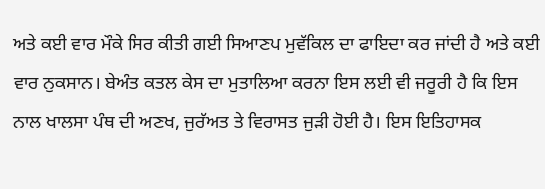ਅਤੇ ਕਈ ਵਾਰ ਮੌਕੇ ਸਿਰ ਕੀਤੀ ਗਈ ਸਿਆਣਪ ਮੁਵੱਕਿਲ ਦਾ ਫਾਇਦਾ ਕਰ ਜਾਂਦੀ ਹੈ ਅਤੇ ਕਈ ਵਾਰ ਨੁਕਸਾਨ। ਬੇਅੰਤ ਕਤਲ ਕੇਸ ਦਾ ਮੁਤਾਲਿਆ ਕਰਨਾ ਇਸ ਲਈ ਵੀ ਜਰੂਰੀ ਹੈ ਕਿ ਇਸ ਨਾਲ ਖਾਲਸਾ ਪੰਥ ਦੀ ਅਣਖ, ਜੁਰੱਅਤ ਤੇ ਵਿਰਾਸਤ ਜੁੜੀ ਹੋਈ ਹੈ। ਇਸ ਇਤਿਹਾਸਕ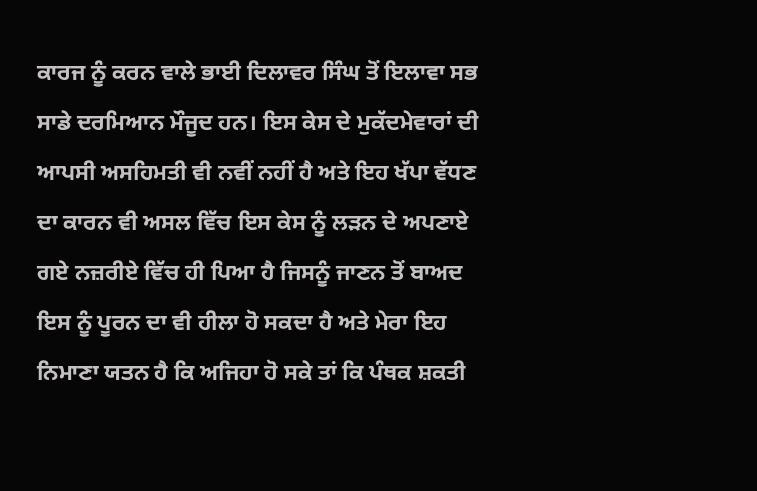ਕਾਰਜ ਨੂੰ ਕਰਨ ਵਾਲੇ ਭਾਈ ਦਿਲਾਵਰ ਸਿੰਘ ਤੋਂ ਇਲਾਵਾ ਸਭ ਸਾਡੇ ਦਰਮਿਆਨ ਮੌਜੂਦ ਹਨ। ਇਸ ਕੇਸ ਦੇ ਮੁਕੱਦਮੇਵਾਰਾਂ ਦੀ ਆਪਸੀ ਅਸਹਿਮਤੀ ਵੀ ਨਵੀਂ ਨਹੀਂ ਹੈ ਅਤੇ ਇਹ ਖੱਪਾ ਵੱਧਣ ਦਾ ਕਾਰਨ ਵੀ ਅਸਲ ਵਿੱਚ ਇਸ ਕੇਸ ਨੂੰ ਲੜਨ ਦੇ ਅਪਣਾਏ ਗਏ ਨਜ਼ਰੀਏ ਵਿੱਚ ਹੀ ਪਿਆ ਹੈ ਜਿਸਨੂੰ ਜਾਣਨ ਤੋਂ ਬਾਅਦ ਇਸ ਨੂੰ ਪੂਰਨ ਦਾ ਵੀ ਹੀਲਾ ਹੋ ਸਕਦਾ ਹੈ ਅਤੇ ਮੇਰਾ ਇਹ ਨਿਮਾਣਾ ਯਤਨ ਹੈ ਕਿ ਅਜਿਹਾ ਹੋ ਸਕੇ ਤਾਂ ਕਿ ਪੰਥਕ ਸ਼ਕਤੀ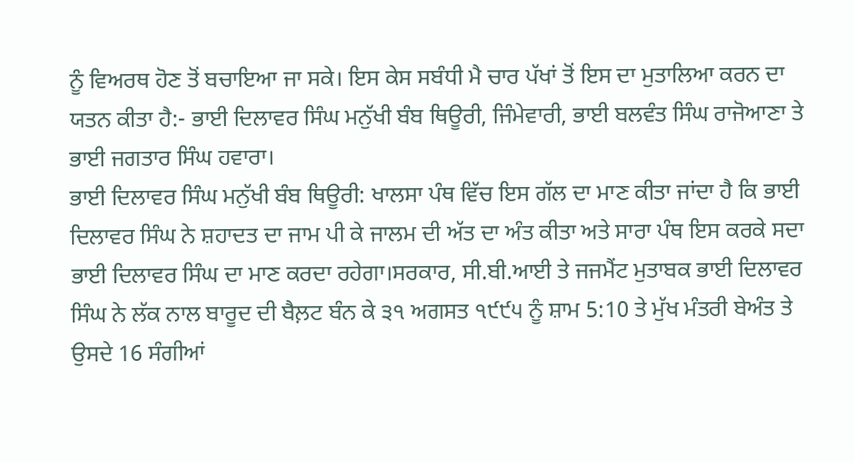ਨੂੰ ਵਿਅਰਥ ਹੋਣ ਤੋਂ ਬਚਾਇਆ ਜਾ ਸਕੇ। ਇਸ ਕੇਸ ਸਬੰਧੀ ਮੈ ਚਾਰ ਪੱਖਾਂ ਤੋਂ ਇਸ ਦਾ ਮੁਤਾਲਿਆ ਕਰਨ ਦਾ ਯਤਨ ਕੀਤਾ ਹੈ:- ਭਾਈ ਦਿਲਾਵਰ ਸਿੰਘ ਮਨੁੱਖੀ ਬੰਬ ਥਿਊਰੀ, ਜਿੰਮੇਵਾਰੀ, ਭਾਈ ਬਲਵੰਤ ਸਿੰਘ ਰਾਜੋਆਣਾ ਤੇ ਭਾਈ ਜਗਤਾਰ ਸਿੰਘ ਹਵਾਰਾ।
ਭਾਈ ਦਿਲਾਵਰ ਸਿੰਘ ਮਨੁੱਖੀ ਬੰਬ ਥਿਊਰੀ: ਖਾਲਸਾ ਪੰਥ ਵਿੱਚ ਇਸ ਗੱਲ ਦਾ ਮਾਣ ਕੀਤਾ ਜਾਂਦਾ ਹੈ ਕਿ ਭਾਈ ਦਿਲਾਵਰ ਸਿੰਘ ਨੇ ਸ਼ਹਾਦਤ ਦਾ ਜਾਮ ਪੀ ਕੇ ਜਾਲਮ ਦੀ ਅੱਤ ਦਾ ਅੰਤ ਕੀਤਾ ਅਤੇ ਸਾਰਾ ਪੰਥ ਇਸ ਕਰਕੇ ਸਦਾ ਭਾਈ ਦਿਲਾਵਰ ਸਿੰਘ ਦਾ ਮਾਣ ਕਰਦਾ ਰਹੇਗਾ।ਸਰਕਾਰ, ਸੀ.ਬੀ.ਆਈ ਤੇ ਜਜਮੈਂਟ ਮੁਤਾਬਕ ਭਾਈ ਦਿਲਾਵਰ ਸਿੰਘ ਨੇ ਲੱਕ ਨਾਲ ਬਾਰੂਦ ਦੀ ਬੈਲ਼ਟ ਬੰਨ ਕੇ ੩੧ ਅਗਸਤ ੧੯੯੫ ਨੂੰ ਸ਼ਾਮ 5:10 ਤੇ ਮੁੱਖ ਮੰਤਰੀ ਬੇਅੰਤ ਤੇ ਉਸਦੇ 16 ਸੰਗੀਆਂ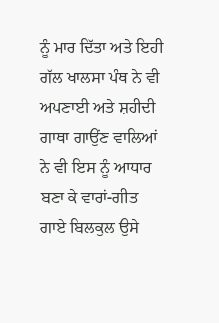ਨੂੰ ਮਾਰ ਦਿੱਤਾ ਅਤੇ ਇਹੀ ਗੱਲ ਖਾਲਸਾ ਪੰਥ ਨੇ ਵੀ ਅਪਣਾਈ ਅਤੇ ਸ਼ਹੀਦੀ ਗਾਥਾ ਗਾਉਂਣ ਵਾਲਿਆਂ ਨੇ ਵੀ ਇਸ ਨੂੰ ਆਧਾਰ ਬਣਾ ਕੇ ਵਾਰਾਂ-ਗੀਤ ਗਾਏ ਬਿਲਕੁਲ ਉਸੇ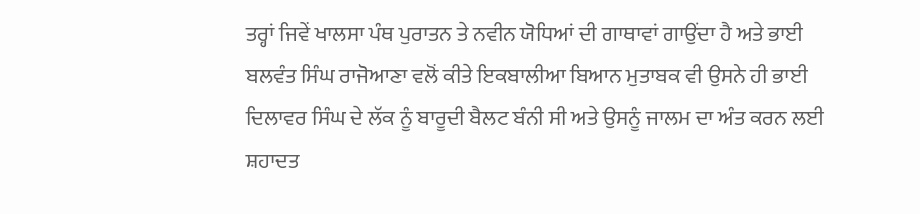ਤਰ੍ਹਾਂ ਜਿਵੇਂ ਖਾਲਸਾ ਪੰਥ ਪੁਰਾਤਨ ਤੇ ਨਵੀਨ ਯੋਧਿਆਂ ਦੀ ਗਾਥਾਵਾਂ ਗਾਉਂਦਾ ਹੈ ਅਤੇ ਭਾਈ ਬਲਵੰਤ ਸਿੰਘ ਰਾਜੋਆਣਾ ਵਲੋਂ ਕੀਤੇ ਇਕਬਾਲੀਆ ਬਿਆਨ ਮੁਤਾਬਕ ਵੀ ਉਸਨੇ ਹੀ ਭਾਈ ਦਿਲਾਵਰ ਸਿੰਘ ਦੇ ਲੱਕ ਨੂੰ ਬਾਰੂਦੀ ਬੈਲਟ ਬੰਨੀ ਸੀ ਅਤੇ ਉਸਨੂੰ ਜਾਲਮ ਦਾ ਅੰਤ ਕਰਨ ਲਈ ਸ਼ਹਾਦਤ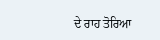ਦੇ ਰਾਹ ਤੋਰਿਆ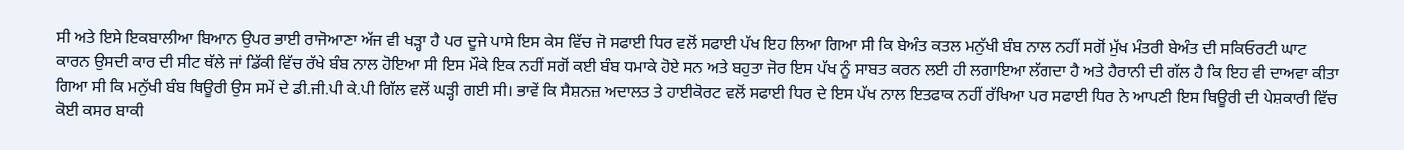ਸੀ ਅਤੇ ਇਸੇ ਇਕਬਾਲੀਆ ਬਿਆਨ ਉਪਰ ਭਾਈ ਰਾਜੋਆਣਾ ਅੱਜ ਵੀ ਖੜ੍ਹਾ ਹੈ ਪਰ ਦੂਜੇ ਪਾਸੇ ਇਸ ਕੇਸ ਵਿੱਚ ਜੋ ਸਫਾਈ ਧਿਰ ਵਲੋਂ ਸਫਾਈ ਪੱਖ ਇਹ ਲਿਆ ਗਿਆ ਸੀ ਕਿ ਬੇਅੰਤ ਕਤਲ ਮਨੁੱਖੀ ਬੰਬ ਨਾਲ ਨਹੀਂ ਸਗੋਂ ਮੁੱਖ ਮੰਤਰੀ ਬੇਅੰਤ ਦੀ ਸਕਿਓਰਟੀ ਘਾਟ ਕਾਰਨ ਉਸਦੀ ਕਾਰ ਦੀ ਸੀਟ ਥੱਲੇ ਜਾਂ ਡਿੱਕੀ ਵਿੱਚ ਰੱਖੇ ਬੰਬ ਨਾਲ ਹੋਇਆ ਸੀ ਇਸ ਮੌਕੇ ਇਕ ਨਹੀਂ ਸਗੋਂ ਕਈ ਬੰਬ ਧਮਾਕੇ ਹੋਏ ਸਨ ਅਤੇ ਬਹੁਤਾ ਜੋਰ ਇਸ ਪੱਖ ਨੂੰ ਸਾਬਤ ਕਰਨ ਲਈ ਹੀ ਲਗਾਇਆ ਲੱਗਦਾ ਹੈ ਅਤੇ ਹੈਰਾਨੀ ਦੀ ਗੱਲ ਹੈ ਕਿ ਇਹ ਵੀ ਦਾਅਵਾ ਕੀਤਾ ਗਿਆ ਸੀ ਕਿ ਮਨੁੱਖੀ ਬੰਬ ਥਿਊਰੀ ਉਸ ਸਮੇਂ ਦੇ ਡੀ.ਜੀ.ਪੀ ਕੇ.ਪੀ ਗਿੱਲ ਵਲੋਂ ਘੜ੍ਹੀ ਗਈ ਸੀ। ਭਾਵੇਂ ਕਿ ਸੈਸ਼ਨਜ਼ ਅਦਾਲਤ ਤੇ ਹਾਈਕੋਰਟ ਵਲੋਂ ਸਫਾਈ ਧਿਰ ਦੇ ਇਸ ਪੱਖ ਨਾਲ ਇਤਫਾਕ ਨਹੀਂ ਰੱਖਿਆ ਪਰ ਸਫਾਈ ਧਿਰ ਨੇ ਆਪਣੀ ਇਸ ਥਿਊਰੀ ਦੀ ਪੇਸ਼ਕਾਰੀ ਵਿੱਚ ਕੋਈ ਕਸਰ ਬਾਕੀ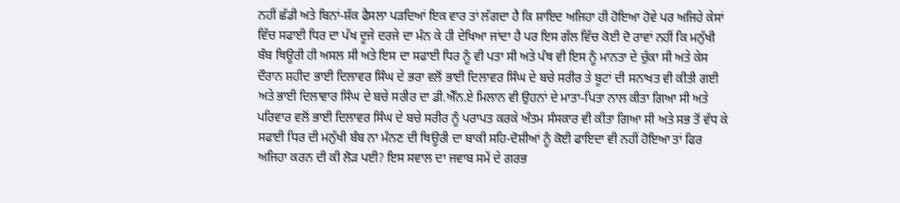ਨਹੀਂ ਛੱਡੀ ਅਤੇ ਬਿਨਾਂ-ਸ਼ੱਕ ਫੈਸਲਾ ਪੜਦਿਆਂ ਇਕ ਵਾਰ ਤਾਂ ਲੱਗਦਾ ਹੈ ਕਿ ਸ਼ਾਇਦ ਅਜਿਹਾ ਹੀ ਹੋਇਆ ਹੋਵੇ ਪਰ ਅਜਿਹੇ ਕੇਸਾਂ ਵਿੱਚ ਸਫਾਈ ਧਿਰ ਦਾ ਪੱਖ ਦੂਜੇ ਦਰਜੇ ਦਾ ਮੰਨ ਕੇ ਹੀ ਦੇਖਿਆ ਜਾਂਦਾ ਹੈ ਪਰ ਇਸ ਗੱਲ ਵਿੱਚ ਕੋਈ ਦੋ ਰਾਵਾਂ ਨਹੀਂ ਕਿ ਮਨੁੱਖੀ ਬੰਬ ਥਿਊਰੀ ਹੀ ਅਸਲ ਸੀ ਅਤੇ ਇਸ ਦਾ ਸਫਾਈ ਧਿਰ ਨੂੰ ਵੀ ਪਤਾ ਸੀ ਅਤੇ ਪੰਥ ਵੀ ਇਸ ਨੂੰ ਮਾਨਤਾ ਦੇ ਚੁੱਕਾ ਸੀ ਅਤੇ ਕੇਸ ਦੌਰਾਨ ਸ਼ਹੀਦ ਭਾਈ ਦਿਲਾਵਰ ਸਿੰਘ ਦੇ ਭਰਾ ਵਲੋਂ ਭਾਈ ਦਿਲਾਵਰ ਸਿੰਘ ਦੇ ਬਚੇ ਸਰੀਰ ਤੇ ਬੂਟਾਂ ਦੀ ਸਨਾਖਤ ਵੀ ਕੀਤੀ ਗਈ ਅਤੇ ਭਾਈ ਦਿਲਾਵਾਰ ਸਿੰਘ ਦੇ ਬਚੇ ਸਰੀਰ ਦਾ ਡੀ.ਐੱਨ.ਏ ਮਿਲਾਨ ਵੀ ਉਹਨਾਂ ਦੇ ਮਾਤਾ-ਪਿਤਾ ਨਾਲ ਕੀਤਾ ਗਿਆ ਸੀ ਅਤੇ ਪਰਿਵਾਰ ਵਲੋਂ ਭਾਈ ਦਿਲਾਵਰ ਸਿੰਘ ਦੇ ਬਚੇ ਸਰੀਰ ਨੂੰ ਪਰਾਪਤ ਕਰਕੇ ਅੰਤਮ ਸੰਸਕਾਰ ਵੀ ਕੀਤਾ ਗਿਆ ਸੀ ਅਤੇ ਸਭ ਤੋਂ ਵੱਧ ਕੇ ਸਫਾਈ ਧਿਰ ਦੀ ਮਨੁੱਖੀ ਬੰਬ ਨਾ ਮੰਨਣ ਦੀ ਥਿਊਰੀ ਦਾ ਬਾਕੀ ਸਹਿ-ਦੋਸ਼ੀਆਂ ਨੂੰ ਕੋਈ ਫਾਇਦਾ ਵੀ ਨਹੀਂ ਹੋਇਆ ਤਾਂ ਫਿਰ ਅਜਿਹਾ ਕਰਨ ਦੀ ਕੀ ਲੋੜ ਪਈ? ਇਸ ਸਵਾਲ ਦਾ ਜਵਾਬ ਸਮੇਂ ਦੇ ਗਰਭ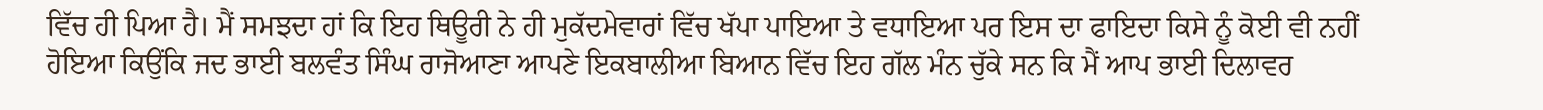ਵਿੱਚ ਹੀ ਪਿਆ ਹੈ। ਮੈਂ ਸਮਝਦਾ ਹਾਂ ਕਿ ਇਹ ਥਿਊਰੀ ਨੇ ਹੀ ਮੁਕੱਦਮੇਵਾਰਾਂ ਵਿੱਚ ਖੱਪਾ ਪਾਇਆ ਤੇ ਵਧਾਇਆ ਪਰ ਇਸ ਦਾ ਫਾਇਦਾ ਕਿਸੇ ਨੂੰ ਕੋਈ ਵੀ ਨਹੀਂ ਹੋਇਆ ਕਿਉਂਕਿ ਜਦ ਭਾਈ ਬਲਵੰਤ ਸਿੰਘ ਰਾਜੋਆਣਾ ਆਪਣੇ ਇਕਬਾਲੀਆ ਬਿਆਨ ਵਿੱਚ ਇਹ ਗੱਲ ਮੰਨ ਚੁੱਕੇ ਸਨ ਕਿ ਮੈਂ ਆਪ ਭਾਈ ਦਿਲਾਵਰ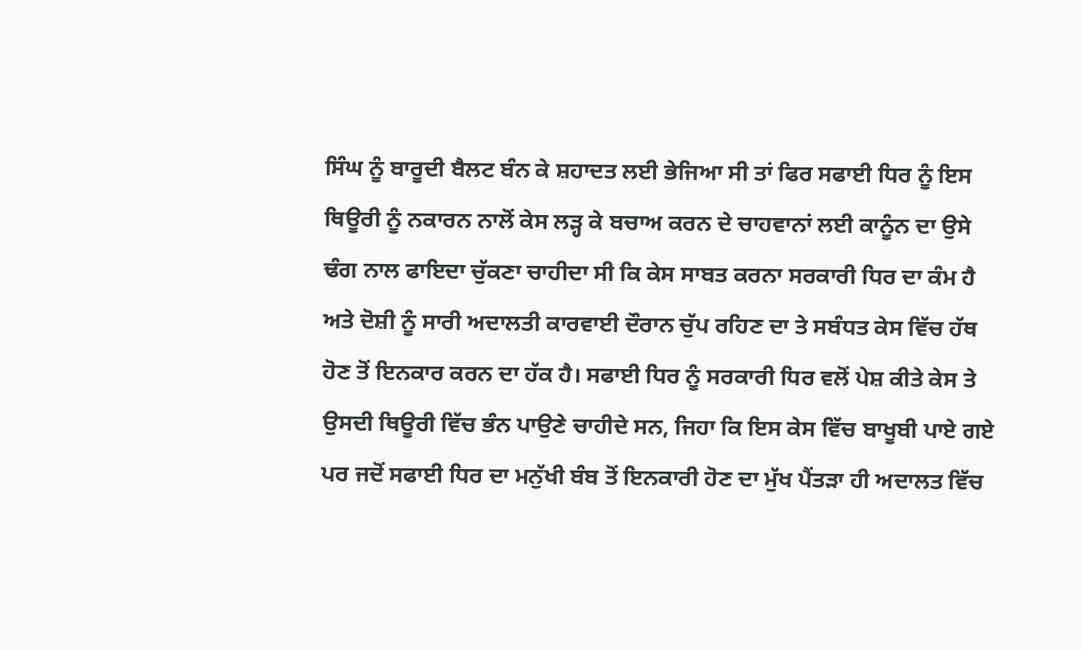ਸਿੰਘ ਨੂੰ ਬਾਰੂਦੀ ਬੈਲਟ ਬੰਨ ਕੇ ਸ਼ਹਾਦਤ ਲਈ ਭੇਜਿਆ ਸੀ ਤਾਂ ਫਿਰ ਸਫਾਈ ਧਿਰ ਨੂੰ ਇਸ ਥਿਊਰੀ ਨੂੰ ਨਕਾਰਨ ਨਾਲੋਂ ਕੇਸ ਲੜ੍ਹ ਕੇ ਬਚਾਅ ਕਰਨ ਦੇ ਚਾਹਵਾਨਾਂ ਲਈ ਕਾਨੂੰਨ ਦਾ ਉਸੇ ਢੰਗ ਨਾਲ ਫਾਇਦਾ ਚੁੱਕਣਾ ਚਾਹੀਦਾ ਸੀ ਕਿ ਕੇਸ ਸਾਬਤ ਕਰਨਾ ਸਰਕਾਰੀ ਧਿਰ ਦਾ ਕੰਮ ਹੈ ਅਤੇ ਦੋਸ਼ੀ ਨੂੰ ਸਾਰੀ ਅਦਾਲਤੀ ਕਾਰਵਾਈ ਦੌਰਾਨ ਚੁੱਪ ਰਹਿਣ ਦਾ ਤੇ ਸਬੰਧਤ ਕੇਸ ਵਿੱਚ ਹੱਥ ਹੋਣ ਤੋਂ ਇਨਕਾਰ ਕਰਨ ਦਾ ਹੱਕ ਹੈ। ਸਫਾਈ ਧਿਰ ਨੂੰ ਸਰਕਾਰੀ ਧਿਰ ਵਲੋਂ ਪੇਸ਼ ਕੀਤੇ ਕੇਸ ਤੇ ਉਸਦੀ ਥਿਊਰੀ ਵਿੱਚ ਭੰਨ ਪਾਉਣੇ ਚਾਹੀਦੇ ਸਨ, ਜਿਹਾ ਕਿ ਇਸ ਕੇਸ ਵਿੱਚ ਬਾਖੂਬੀ ਪਾਏ ਗਏ ਪਰ ਜਦੋਂ ਸਫਾਈ ਧਿਰ ਦਾ ਮਨੁੱਖੀ ਬੰਬ ਤੋਂ ਇਨਕਾਰੀ ਹੋਣ ਦਾ ਮੁੱਖ ਪੈਂਤੜਾ ਹੀ ਅਦਾਲਤ ਵਿੱਚ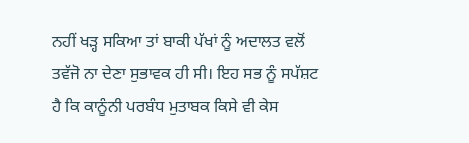ਨਹੀਂ ਖੜ੍ਹ ਸਕਿਆ ਤਾਂ ਬਾਕੀ ਪੱਖਾਂ ਨੂੰ ਅਦਾਲਤ ਵਲੋਂ ਤਵੱਜੋ ਨਾ ਦੇਣਾ ਸੁਭਾਵਕ ਹੀ ਸੀ। ਇਹ ਸਭ ਨੂੰ ਸਪੱਸ਼ਟ ਹੈ ਕਿ ਕਾਨੂੰਨੀ ਪਰਬੰਧ ਮੁਤਾਬਕ ਕਿਸੇ ਵੀ ਕੇਸ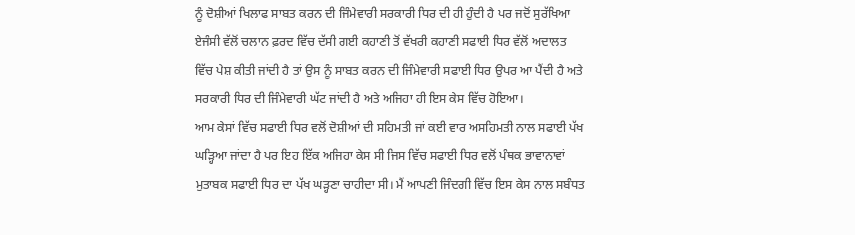ਨੂੰ ਦੋਸ਼ੀਆਂ ਖਿਲਾਫ ਸਾਬਤ ਕਰਨ ਦੀ ਜਿੰਮੇਵਾਰੀ ਸਰਕਾਰੀ ਧਿਰ ਦੀ ਹੀ ਹੁੰਦੀ ਹੈ ਪਰ ਜਦੋਂ ਸੁਰੱਖਿਆ ਏਜੰਸੀ ਵੱਲੋਂ ਚਲਾਨ ਫ਼ਰਦ ਵਿੱਚ ਦੱਸੀ ਗਈ ਕਹਾਣੀ ਤੋਂ ਵੱਖਰੀ ਕਹਾਣੀ ਸਫਾਈ ਧਿਰ ਵੱਲੋਂ ਅਦਾਲਤ ਵਿੱਚ ਪੇਸ਼ ਕੀਤੀ ਜਾਂਦੀ ਹੈ ਤਾਂ ਉਸ ਨੂੰ ਸਾਬਤ ਕਰਨ ਦੀ ਜਿੰਮੇਵਾਰੀ ਸਫਾਈ ਧਿਰ ਉਪਰ ਆ ਪੈਂਦੀ ਹੈ ਅਤੇ ਸਰਕਾਰੀ ਧਿਰ ਦੀ ਜਿੰਮੇਵਾਰੀ ਘੱਟ ਜਾਂਦੀ ਹੈ ਅਤੇ ਅਜਿਹਾ ਹੀ ਇਸ ਕੇਸ ਵਿੱਚ ਹੋਇਆ।
ਆਮ ਕੇਸਾਂ ਵਿੱਚ ਸਫਾਈ ਧਿਰ ਵਲੋਂ ਦੋਸ਼ੀਆਂ ਦੀ ਸਹਿਮਤੀ ਜਾਂ ਕਈ ਵਾਰ ਅਸਹਿਮਤੀ ਨਾਲ ਸਫਾਈ ਪੱਖ ਘੜ੍ਹਿਆ ਜਾਂਦਾ ਹੈ ਪਰ ਇਹ ਇੱਕ ਅਜਿਹਾ ਕੇਸ ਸੀ ਜਿਸ ਵਿੱਚ ਸਫਾਈ ਧਿਰ ਵਲੋਂ ਪੰਥਕ ਭਾਵਾਨਾਵਾਂ ਮੁਤਾਬਕ ਸਫਾਈ ਧਿਰ ਦਾ ਪੱਖ ਘੜ੍ਹਣਾ ਚਾਹੀਦਾ ਸੀ। ਮੈਂ ਆਪਣੀ ਜਿੰਦਗੀ ਵਿੱਚ ਇਸ ਕੇਸ ਨਾਲ ਸਬੰਧਤ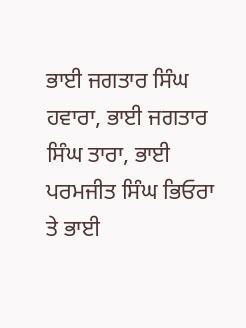ਭਾਈ ਜਗਤਾਰ ਸਿੰਘ ਹਵਾਰਾ, ਭਾਈ ਜਗਤਾਰ ਸਿੰਘ ਤਾਰਾ, ਭਾਈ ਪਰਮਜੀਤ ਸਿੰਘ ਭਿਓਰਾ ਤੇ ਭਾਈ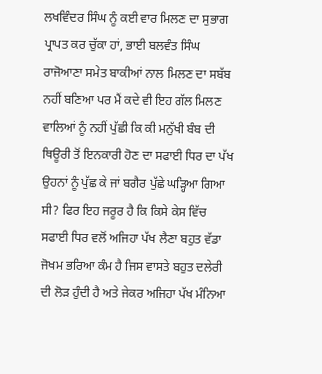ਲਖਵਿੰਦਰ ਸਿੰਘ ਨੂੰ ਕਈ ਵਾਰ ਮਿਲਣ ਦਾ ਸੁਭਾਗ ਪ੍ਰਾਪਤ ਕਰ ਚੁੱਕਾ ਹਾਂ, ਭਾਈ ਬਲਵੰਤ ਸਿੰਘ ਰਾਜੋਆਣਾ ਸਮੇਤ ਬਾਕੀਆਂ ਨਾਲ ਮਿਲਣ ਦਾ ਸਬੱਬ ਨਹੀਂ ਬਣਿਆ ਪਰ ਮੈਂ ਕਦੇ ਵੀ ਇਹ ਗੱਲ ਮਿਲਣ ਵਾਲਿਆਂ ਨੂੰ ਨਹੀਂ ਪੁੱਛੀ ਕਿ ਕੀ ਮਨੁੱਖੀ ਬੰਬ ਦੀ ਥਿਊਰੀ ਤੋਂ ਇਨਕਾਰੀ ਹੋਣ ਦਾ ਸਫਾਈ ਧਿਰ ਦਾ ਪੱਖ ਉਹਨਾਂ ਨੂੰ ਪੁੱਛ ਕੇ ਜਾਂ ਬਗੈਰ ਪੁੱਛੇ ਘੜ੍ਹਿਆ ਗਿਆ ਸੀ? ਫਿਰ ਇਹ ਜਰੂਰ ਹੈ ਕਿ ਕਿਸੇ ਕੇਸ ਵਿੱਚ ਸਫਾਈ ਧਿਰ ਵਲੋਂ ਅਜਿਹਾ ਪੱਖ ਲੈਣਾ ਬਹੁਤ ਵੱਡਾ ਜੋਖਮ ਭਰਿਆ ਕੰਮ ਹੈ ਜਿਸ ਵਾਸਤੇ ਬਹੁਤ ਦਲੇਰੀ ਦੀ ਲੋੜ ਹੁੰਦੀ ਹੈ ਅਤੇ ਜੇਕਰ ਅਜਿਹਾ ਪੱਖ ਮੰਨਿਆ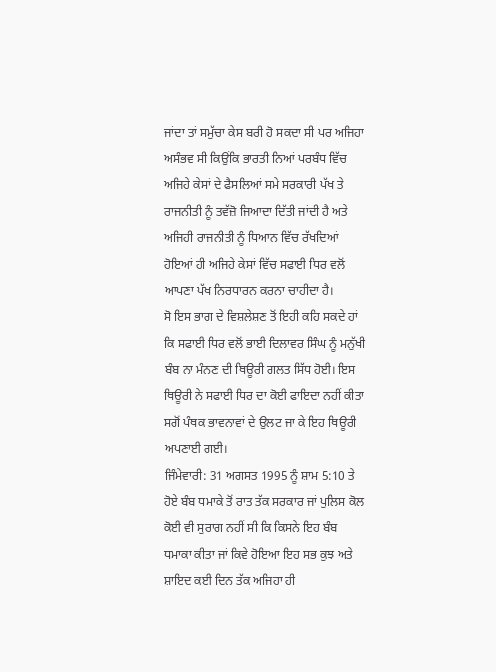ਜਾਂਦਾ ਤਾਂ ਸਮੁੱਚਾ ਕੇਸ ਬਰੀ ਹੋ ਸਕਦਾ ਸੀ ਪਰ ਅਜਿਹਾ ਅਸੰਭਵ ਸੀ ਕਿਉਂਕਿ ਭਾਰਤੀ ਨਿਆਂ ਪਰਬੰਧ ਵਿੱਚ ਅਜਿਹੇ ਕੇਸਾਂ ਦੇ ਫੈਸਲਿਆਂ ਸਮੇ ਸਰਕਾਰੀ ਪੱਖ ਤੇ ਰਾਜਨੀਤੀ ਨੂੰ ਤਵੱਜ਼ੋ ਜਿਆਦਾ ਦਿੱਤੀ ਜਾਂਦੀ ਹੈ ਅਤੇ ਅਜਿਹੀ ਰਾਜਨੀਤੀ ਨੂੰ ਧਿਆਨ ਵਿੱਚ ਰੱਖਦਿਆਂ ਹੋਇਆਂ ਹੀ ਅਜਿਹੇ ਕੇਸਾਂ ਵਿੱਚ ਸਫਾਈ ਧਿਰ ਵਲੋਂ ਆਪਣਾ ਪੱਖ ਨਿਰਧਾਰਨ ਕਰਨਾ ਚਾਹੀਦਾ ਹੈ।
ਸੋ ਇਸ ਭਾਗ ਦੇ ਵਿਸ਼ਲੇਸ਼ਣ ਤੋਂ ਇਹੀ ਕਹਿ ਸਕਦੇ ਹਾਂ ਕਿ ਸਫਾਈ ਧਿਰ ਵਲੋਂ ਭਾਈ ਦਿਲਾਵਰ ਸਿੰਘ ਨੂੰ ਮਨੁੱਖੀ ਬੰਬ ਨਾ ਮੰਨਣ ਦੀ ਥਿਊਰੀ ਗਲਤ ਸਿੱਧ ਹੋਈ। ਇਸ ਥਿਊਰੀ ਨੇ ਸਫਾਈ ਧਿਰ ਦਾ ਕੋਈ ਫਾਇਦਾ ਨਹੀਂ ਕੀਤਾ ਸਗੋਂ ਪੰਥਕ ਭਾਵਨਾਵਾਂ ਦੇ ਉਲਟ ਜਾ ਕੇ ਇਹ ਥਿਊਰੀ ਅਪਣਾਈ ਗਈ।
ਜਿੰਮੇਵਾਰੀ: 31 ਅਗਸਤ 1995 ਨੂੰ ਸ਼ਾਮ 5:10 ਤੇ ਹੋਏ ਬੰਬ ਧਮਾਕੇ ਤੋਂ ਰਾਤ ਤੱਕ ਸਰਕਾਰ ਜਾਂ ਪੁਲਿਸ ਕੋਲ ਕੋਈ ਵੀ ਸੁਰਾਗ ਨਹੀਂ ਸੀ ਕਿ ਕਿਸਨੇ ਇਹ ਬੰਬ ਧਮਾਕਾ ਕੀਤਾ ਜਾਂ ਕਿਵੇ ਹੋਇਆ ਇਹ ਸਭ ਕੁਝ ਅਤੇ ਸ਼ਾਇਦ ਕਈ ਦਿਨ ਤੱਕ ਅਜਿਹਾ ਹੀ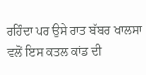ਰਹਿੰਦਾ ਪਰ ਉਸੇ ਰਾਤ ਬੱਬਰ ਖਾਲਸਾ ਵਲੋਂ ਇਸ ਕਤਲ ਕਾਂਡ ਦੀ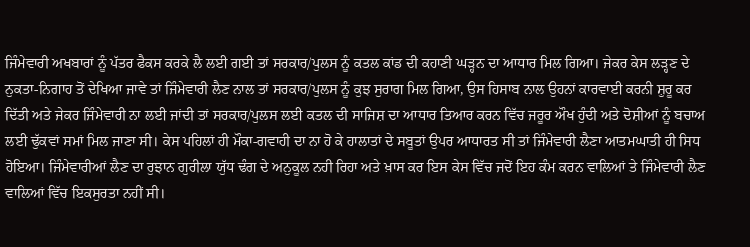ਜਿੰਮੇਵਾਰੀ ਅਖਬਾਰਾਂ ਨੂੰ ਪੱਤਰ ਫੈਕਸ ਕਰਕੇ ਲੈ ਲਈ ਗਈ ਤਾਂ ਸਰਕਾਰ/ਪੁਲਸ ਨੂੰ ਕਤਲ ਕਾਂਡ ਦੀ ਕਹਾਣੀ ਘੜ੍ਹਨ ਦਾ ਆਧਾਰ ਮਿਲ ਗਿਆ। ਜੇਕਰ ਕੇਸ ਲੜ੍ਹਣ ਦੇ ਨੁਕਤਾ-ਨਿਗਾਹ ਤੋਂ ਦੇਖਿਆ ਜਾਵੇ ਤਾਂ ਜਿੰਮੇਵਾਰੀ ਲੈਣ ਨਾਲ ਤਾਂ ਸਰਕਾਰ/ਪੁਲਸ ਨੂੰ ਕੁਝ ਸੁਰਾਗ ਮਿਲ ਗਿਆ, ਉਸ ਹਿਸਾਬ ਨਾਲ ਉਹਨਾਂ ਕਾਰਵਾਈ ਕਰਨੀ ਸ਼ੁਰੂ ਕਰ ਦਿੱਤੀ ਅਤੇ ਜੇਕਰ ਜਿੰਮੇਵਾਰੀ ਨਾ ਲਈ ਜਾਂਦੀ ਤਾਂ ਸਰਕਾਰ/ਪੁਲਸ ਲਈ ਕਤਲ ਦੀ ਸਾਜਿਸ਼ ਦਾ ਆਧਾਰ ਤਿਆਰ ਕਰਨ ਵਿੱਚ ਜਰੂਰ ਔਖ ਹੁੰਦੀ ਅਤੇ ਦੋਸ਼ੀਆਂ ਨੂੰ ਬਚਾਅ ਲਈ ਢੁੱਕਵਾਂ ਸਮਾਂ ਮਿਲ ਜਾਣਾ ਸੀ। ਕੇਸ ਪਹਿਲਾਂ ਹੀ ਮੌਕਾ-ਗਵਾਹੀ ਦਾ ਨਾ ਹੋ ਕੇ ਹਾਲਾਤਾਂ ਦੇ ਸਬੂਤਾਂ ਉਪਰ ਆਧਾਰਤ ਸੀ ਤਾਂ ਜਿੰਮੇਵਾਰੀ ਲੈਣਾ ਆਤਮਘਾਤੀ ਹੀ ਸਿਧ ਹੋਇਆ। ਜਿੰਮੇਵਾਰੀਆਂ ਲੈਣ ਦਾ ਰੁਝਾਨ ਗੁਰੀਲਾ ਯੁੱਧ ਢੰਗ ਦੇ ਅਨੁਕੂਲ ਨਹੀ ਰਿਹਾ ਅਤੇ ਖ਼ਾਸ ਕਰ ਇਸ ਕੇਸ ਵਿੱਚ ਜਦੋਂ ਇਹ ਕੰਮ ਕਰਨ ਵਾਲਿਆਂ ਤੇ ਜਿੰਮੇਵਾਰੀ ਲੈਣ ਵਾਲਿਆਂ ਵਿੱਚ ਇਕਸੁਰਤਾ ਨਹੀਂ ਸੀ।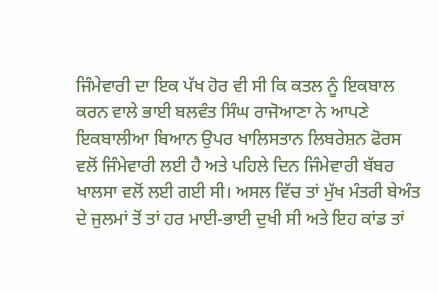ਜਿੰਮੇਵਾਰੀ ਦਾ ਇਕ ਪੱਖ ਹੋਰ ਵੀ ਸੀ ਕਿ ਕਤਲ ਨੂੰ ਇਕਬਾਲ ਕਰਨ ਵਾਲੇ ਭਾਈ ਬਲਵੰਤ ਸਿੰਘ ਰਾਜੋਆਣਾ ਨੇ ਆਪਣੇ ਇਕਬਾਲੀਆ ਬਿਆਨ ਉਪਰ ਖਾਲਿਸਤਾਨ ਲਿਬਰੇਸ਼ਨ ਫੋਰਸ ਵਲੋਂ ਜਿੰਮੇਵਾਰੀ ਲਈ ਹੈ ਅਤੇ ਪਹਿਲੇ ਦਿਨ ਜਿੰਮੇਵਾਰੀ ਬੱਬਰ ਖਾਲਸਾ ਵਲੋਂ ਲਈ ਗਈ ਸੀ। ਅਸਲ ਵਿੱਚ ਤਾਂ ਮੁੱਖ ਮੰਤਰੀ ਬੇਅੰਤ ਦੇ ਜੁਲਮਾਂ ਤੋਂ ਤਾਂ ਹਰ ਮਾਈ-ਭਾਈ ਦੁਖੀ ਸੀ ਅਤੇ ਇਹ ਕਾਂਡ ਤਾਂ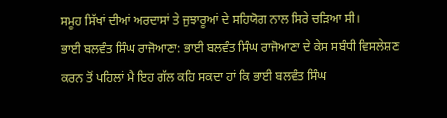ਸਮੂਹ ਸਿੱਖਾਂ ਦੀਆਂ ਅਰਦਾਸਾਂ ਤੇ ਜੁਝਾਰੂਆਂ ਦੇ ਸਹਿਯੋਗ ਨਾਲ ਸਿਰੇ ਚੜਿਆ ਸੀ।
ਭਾਈ ਬਲਵੰਤ ਸਿੰਘ ਰਾਜੋਆਣਾ: ਭਾਈ ਬਲਵੰਤ ਸਿੰਘ ਰਾਜੋਆਣਾ ਦੇ ਕੇਸ ਸਬੰਧੀ ਵਿਸਲੇਸ਼ਣ ਕਰਨ ਤੋਂ ਪਹਿਲਾਂ ਮੈ ਇਹ ਗੱਲ ਕਹਿ ਸਕਦਾ ਹਾਂ ਕਿ ਭਾਈ ਬਲਵੰਤ ਸਿੰਘ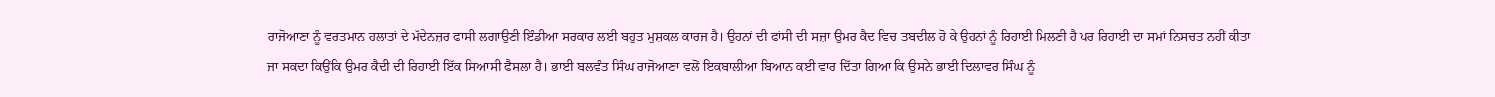ਰਾਜੋਆਣਾ ਨੂੰ ਵਰਤਮਾਨ ਹਲਾਤਾਂ ਦੇ ਮੱਦੇਨਜ਼ਰ ਫਾਸੀ ਲਗਾਉਣੀ ਇੰਡੀਆ ਸਰਕਾਰ ਲਈ ਬਹੁਤ ਮੁਸ਼ਕਲ ਕਾਰਜ ਹੈ। ਉਹਨਾਂ ਦੀ ਫਾਂਸੀ ਦੀ ਸਜ਼ਾ ਉਮਰ ਕੈਦ ਵਿਚ ਤਬਦੀਲ ਹੋ ਕੇ ਉਹਨਾਂ ਨੂੰ ਰਿਹਾਈ ਮਿਲਣੀ ਹੈ ਪਰ ਰਿਹਾਈ ਦਾ ਸਮਾਂ ਨਿਸਚਤ ਨਹੀਂ ਕੀਤਾ ਜਾ ਸਕਦਾ ਕਿਉਂਕਿ ਉਮਰ ਕੈਦੀ ਦੀ ਰਿਹਾਈ ਇੱਕ ਸਿਆਸੀ ਫੈਸਲਾ ਹੈ। ਭਾਈ ਬਲਵੰਤ ਸਿੰਘ ਰਾਜੋਆਣਾ ਵਲੋਂ ਇਕਬਾਲੀਆ ਬਿਆਨ ਕਈ ਵਾਰ ਦਿੱਤਾ ਗਿਆ ਕਿ ਉਸਨੇ ਭਾਈ ਦਿਲਾਵਰ ਸਿੰਘ ਨੂੰ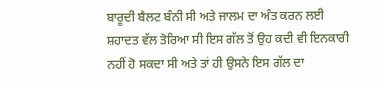ਬਾਰੂਦੀ ਬੈਲਟ ਬੰਨੀ ਸੀ ਅਤੇ ਜਾਲਮ ਦਾ ਅੰਤ ਕਰਨ ਲਈ ਸ਼ਹਾਦਤ ਵੱਲ ਤੋਰਿਆ ਸੀ ਇਸ ਗੱਲ ਤੋਂ ਉਹ ਕਦੀ ਵੀ ਇਨਕਾਰੀ ਨਹੀਂ ਹੋ ਸਕਦਾ ਸੀ ਅਤੇ ਤਾਂ ਹੀ ਉਸਨੇ ਇਸ ਗੱਲ ਦਾ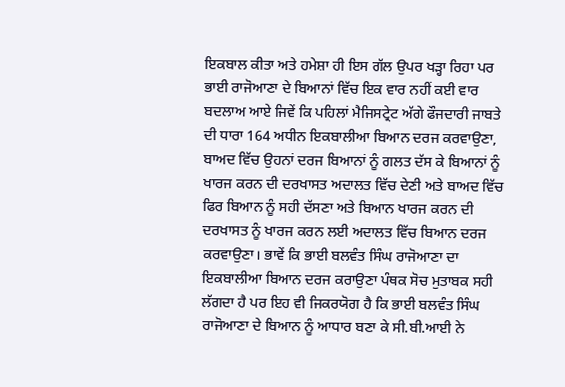ਇਕਬਾਲ ਕੀਤਾ ਅਤੇ ਹਮੇਸ਼ਾ ਹੀ ਇਸ ਗੱਲ ਉਪਰ ਖੜ੍ਹਾ ਰਿਹਾ ਪਰ ਭਾਈ ਰਾਜੋਆਣਾ ਦੇ ਬਿਆਨਾਂ ਵਿੱਚ ਇਕ ਵਾਰ ਨਹੀਂ ਕਈ ਵਾਰ ਬਦਲਾਅ ਆਏ ਜਿਵੇਂ ਕਿ ਪਹਿਲਾਂ ਮੈਜਿਸਟ੍ਰੇਟ ਅੱਗੇ ਫੌਜਦਾਰੀ ਜਾਬਤੇ ਦੀ ਧਾਰਾ 164 ਅਧੀਨ ਇਕਬਾਲੀਆ ਬਿਆਨ ਦਰਜ ਕਰਵਾਉਣਾ, ਬਾਅਦ ਵਿੱਚ ਉਹਨਾਂ ਦਰਜ ਬਿਆਨਾਂ ਨੂੰ ਗਲਤ ਦੱਸ ਕੇ ਬਿਆਨਾਂ ਨੂੰ ਖਾਰਜ ਕਰਨ ਦੀ ਦਰਖਾਸਤ ਅਦਾਲਤ ਵਿੱਚ ਦੇਣੀ ਅਤੇ ਬਾਅਦ ਵਿੱਚ ਫਿਰ ਬਿਆਨ ਨੂੰ ਸਹੀ ਦੱਸਣਾ ਅਤੇ ਬਿਆਨ ਖਾਰਜ ਕਰਨ ਦੀ ਦਰਖਾਸਤ ਨੂੰ ਖਾਰਜ ਕਰਨ ਲਈ ਅਦਾਲਤ ਵਿੱਚ ਬਿਆਨ ਦਰਜ ਕਰਵਾਉਣਾ। ਭਾਵੇਂ ਕਿ ਭਾਈ ਬਲਵੰਤ ਸਿੰਘ ਰਾਜੋਆਣਾ ਦਾ ਇਕਬਾਲੀਆ ਬਿਆਨ ਦਰਜ ਕਰਾਉਣਾ ਪੰਥਕ ਸੋਚ ਮੁਤਾਬਕ ਸਹੀ ਲੱਗਦਾ ਹੈ ਪਰ ਇਹ ਵੀ ਜਿਕਰਯੋਗ ਹੈ ਕਿ ਭਾਈ ਬਲਵੰਤ ਸਿੰਘ ਰਾਜੋਆਣਾ ਦੇ ਬਿਆਨ ਨੂੰ ਆਧਾਰ ਬਣਾ ਕੇ ਸੀ.ਬੀ.ਆਈ ਨੇ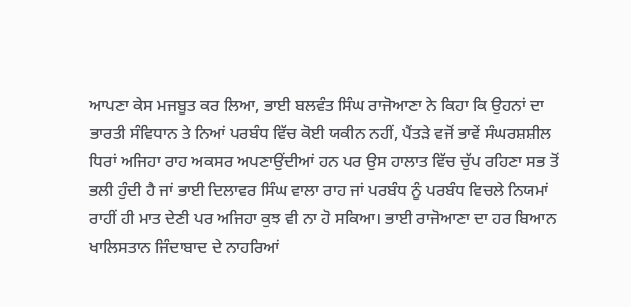ਆਪਣਾ ਕੇਸ ਮਜਬੂਤ ਕਰ ਲਿਆ, ਭਾਈ ਬਲਵੰਤ ਸਿੰਘ ਰਾਜੋਆਣਾ ਨੇ ਕਿਹਾ ਕਿ ਉਹਨਾਂ ਦਾ ਭਾਰਤੀ ਸੰਵਿਧਾਨ ਤੇ ਨਿਆਂ ਪਰਬੰਧ ਵਿੱਚ ਕੋਈ ਯਕੀਨ ਨਹੀਂ, ਪੈਂਤੜੇ ਵਜੋਂ ਭਾਵੇਂ ਸੰਘਰਸ਼ਸ਼ੀਲ ਧਿਰਾਂ ਅਜਿਹਾ ਰਾਹ ਅਕਸਰ ਅਪਣਾਉਂਦੀਆਂ ਹਨ ਪਰ ਉਸ ਹਾਲਾਤ ਵਿੱਚ ਚੁੱਪ ਰਹਿਣਾ ਸਭ ਤੋਂ ਭਲੀ ਹੁੰਦੀ ਹੈ ਜਾਂ ਭਾਈ ਦਿਲਾਵਰ ਸਿੰਘ ਵਾਲਾ ਰਾਹ ਜਾਂ ਪਰਬੰਧ ਨੂੰ ਪਰਬੰਧ ਵਿਚਲੇ ਨਿਯਮਾਂ ਰਾਹੀਂ ਹੀ ਮਾਤ ਦੇਣੀ ਪਰ ਅਜਿਹਾ ਕੁਝ ਵੀ ਨਾ ਹੋ ਸਕਿਆ। ਭਾਈ ਰਾਜੋਆਣਾ ਦਾ ਹਰ ਬਿਆਨ ਖਾਲਿਸਤਾਨ ਜਿੰਦਾਬਾਦ ਦੇ ਨਾਹਰਿਆਂ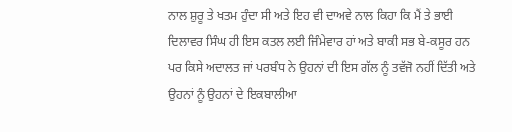ਨਾਲ ਸ਼ੁਰੂ ਤੇ ਖਤਮ ਹੁੰਦਾ ਸੀ ਅਤੇ ਇਹ ਵੀ ਦਾਅਵੇ ਨਾਲ ਕਿਹਾ ਕਿ ਮੈਂ ਤੇ ਭਾਈ ਦਿਲਾਵਰ ਸਿੰਘ ਹੀ ਇਸ ਕਤਲ ਲਈ ਜਿੰਮੇਵਾਰ ਹਾਂ ਅਤੇ ਬਾਕੀ ਸਭ ਬੇ-ਕਸੂਰ ਹਨ ਪਰ ਕਿਸੇ ਅਦਾਲਤ ਜਾਂ ਪਰਬੰਧ ਨੇ ਉਹਨਾਂ ਦੀ ਇਸ ਗੱਲ ਨੂੰ ਤਵੱਜੋ ਨਹੀਂ ਦਿੱਤੀ ਅਤੇ ਉਹਨਾਂ ਨੂੰ ਉਹਨਾਂ ਦੇ ਇਕਬਾਲੀਆ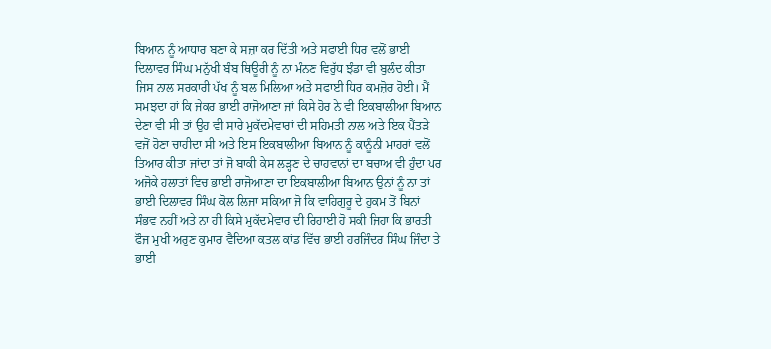ਬਿਆਨ ਨੂੰ ਆਧਾਰ ਬਣਾ ਕੇ ਸਜ਼ਾ ਕਰ ਦਿੱਤੀ ਅਤੇ ਸਫਾਈ ਧਿਰ ਵਲੋਂ ਭਾਈ ਦਿਲਾਵਰ ਸਿੰਘ ਮਨੁੱਖੀ ਬੰਬ ਥਿਊਰੀ ਨੂੰ ਨਾ ਮੰਨਣ ਵਿਰੁੱਧ ਝੰਡਾ ਵੀ ਬੁਲੰਦ ਕੀਤਾ ਜਿਸ ਨਾਲ ਸਰਕਾਰੀ ਪੱਖ ਨੂੰ ਬਲ ਮਿਲਿਆ ਅਤੇ ਸਫਾਈ ਧਿਰ ਕਮਜ਼ੋਰ ਹੋਈ। ਮੈਂ ਸਮਝਦਾ ਹਾਂ ਕਿ ਜੇਕਰ ਭਾਈ ਰਾਜੋਆਣਾ ਜਾਂ ਕਿਸੇ ਹੋਰ ਨੇ ਵੀ ਇਕਬਾਲੀਆ ਬਿਆਨ ਦੇਣਾ ਵੀ ਸੀ ਤਾਂ ਉਹ ਵੀ ਸਾਰੇ ਮੁਕੱਦਮੇਵਾਰਾਂ ਦੀ ਸਹਿਮਤੀ ਨਾਲ ਅਤੇ ਇਕ ਪੈਂਤੜੇ ਵਜੋਂ ਹੋਣਾ ਚਾਹੀਦਾ ਸੀ ਅਤੇ ਇਸ ਇਕਬਾਲੀਆ ਬਿਆਨ ਨੂੰ ਕਾਨੂੰਨੀ ਮਾਹਰਾਂ ਵਲੋਂ ਤਿਆਰ ਕੀਤਾ ਜਾਂਦਾ ਤਾਂ ਜੋ ਬਾਕੀ ਕੇਸ ਲੜ੍ਹਣ ਦੇ ਚਾਹਵਾਨਾਂ ਦਾ ਬਚਾਅ ਵੀ ਹੁੰਦਾ ਪਰ ਅਜੋਕੇ ਹਲਾਤਾਂ ਵਿਚ ਭਾਈ ਰਾਜੋਆਣਾ ਦਾ ਇਕਬਾਲੀਆ ਬਿਆਨ ਉਨਾਂ ਨੂੰ ਨਾ ਤਾਂ ਭਾਈ ਦਿਲਾਵਰ ਸਿੰਘ ਕੋਲ ਲਿਜਾ ਸਕਿਆ ਜੋ ਕਿ ਵਾਹਿਗੁਰੂ ਦੇ ਹੁਕਮ ਤੋਂ ਬਿਨਾਂ ਸੰਭਵ ਨਹੀਂ ਅਤੇ ਨਾ ਹੀ ਕਿਸੇ ਮੁਕੱਦਮੇਵਾਰ ਦੀ ਰਿਹਾਈ ਹੋ ਸਕੀ ਜਿਹਾ ਕਿ ਭਾਰਤੀ ਫੌਜ ਮੁਖੀ ਅਰੁਣ ਕੁਮਾਰ ਵੈਦਿਆ ਕਤਲ ਕਾਂਡ ਵਿੱਚ ਭਾਈ ਹਰਜਿੰਦਰ ਸਿੰਘ ਜਿੰਦਾ ਤੇ ਭਾਈ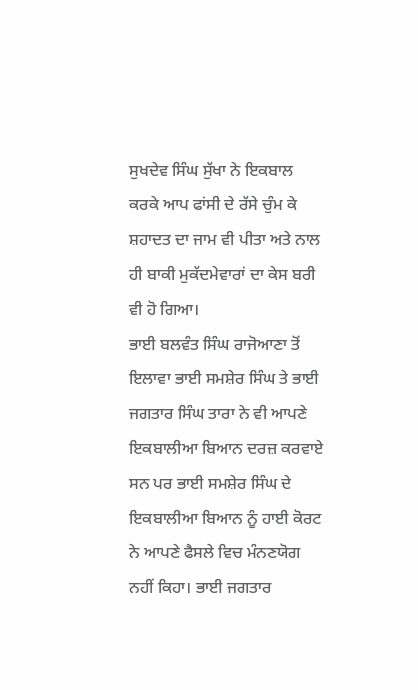ਸੁਖਦੇਵ ਸਿੰਘ ਸੁੱਖਾ ਨੇ ਇਕਬਾਲ ਕਰਕੇ ਆਪ ਫਾਂਸੀ ਦੇ ਰੱਸੇ ਚੁੰਮ ਕੇ ਸ਼ਹਾਦਤ ਦਾ ਜਾਮ ਵੀ ਪੀਤਾ ਅਤੇ ਨਾਲ ਹੀ ਬਾਕੀ ਮੁਕੱਦਮੇਵਾਰਾਂ ਦਾ ਕੇਸ ਬਰੀ ਵੀ ਹੋ ਗਿਆ।
ਭਾਈ ਬਲਵੰਤ ਸਿੰਘ ਰਾਜੋਆਣਾ ਤੋਂ ਇਲਾਵਾ ਭਾਈ ਸਮਸ਼ੇਰ ਸਿੰਘ ਤੇ ਭਾਈ ਜਗਤਾਰ ਸਿੰਘ ਤਾਰਾ ਨੇ ਵੀ ਆਪਣੇ ਇਕਬਾਲੀਆ ਬਿਆਨ ਦਰਜ਼ ਕਰਵਾਏ ਸਨ ਪਰ ਭਾਈ ਸਮਸ਼ੇਰ ਸਿੰਘ ਦੇ ਇਕਬਾਲੀਆ ਬਿਆਨ ਨੂੰ ਹਾਈ ਕੋਰਟ ਨੇ ਆਪਣੇ ਫੈਸਲੇ ਵਿਚ ਮੰਨਣਯੋਗ ਨਹੀਂ ਕਿਹਾ। ਭਾਈ ਜਗਤਾਰ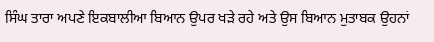ਸਿੰਘ ਤਾਰਾ ਅਪਣੇ ਇਕਬਾਲੀਆ ਬਿਆਨ ਉਪਰ ਖੜੇ ਰਹੇ ਅਤੇ ਉਸ ਬਿਆਨ ਮੁਤਾਬਕ ਉਹਨਾਂ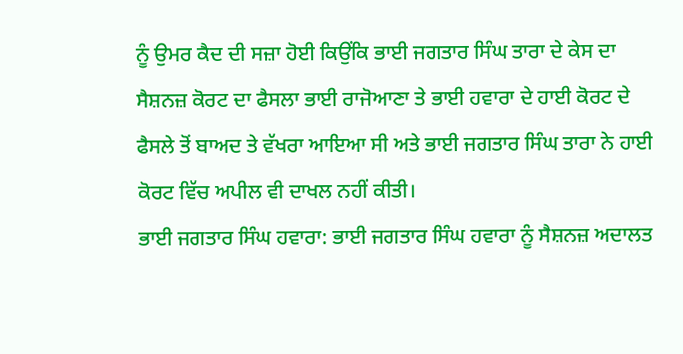ਨੂੰ ਉਮਰ ਕੈਦ ਦੀ ਸਜ਼ਾ ਹੋਈ ਕਿਉਂਕਿ ਭਾਈ ਜਗਤਾਰ ਸਿੰਘ ਤਾਰਾ ਦੇ ਕੇਸ ਦਾ ਸੈਸ਼ਨਜ਼ ਕੋਰਟ ਦਾ ਫੈਸਲਾ ਭਾਈ ਰਾਜੋਆਣਾ ਤੇ ਭਾਈ ਹਵਾਰਾ ਦੇ ਹਾਈ ਕੋਰਟ ਦੇ ਫੈਸਲੇ ਤੋਂ ਬਾਅਦ ਤੇ ਵੱਖਰਾ ਆਇਆ ਸੀ ਅਤੇ ਭਾਈ ਜਗਤਾਰ ਸਿੰਘ ਤਾਰਾ ਨੇ ਹਾਈ ਕੋਰਟ ਵਿੱਚ ਅਪੀਲ ਵੀ ਦਾਖਲ ਨਹੀਂ ਕੀਤੀ।
ਭਾਈ ਜਗਤਾਰ ਸਿੰਘ ਹਵਾਰਾ: ਭਾਈ ਜਗਤਾਰ ਸਿੰਘ ਹਵਾਰਾ ਨੂੰ ਸੈਸ਼ਨਜ਼ ਅਦਾਲਤ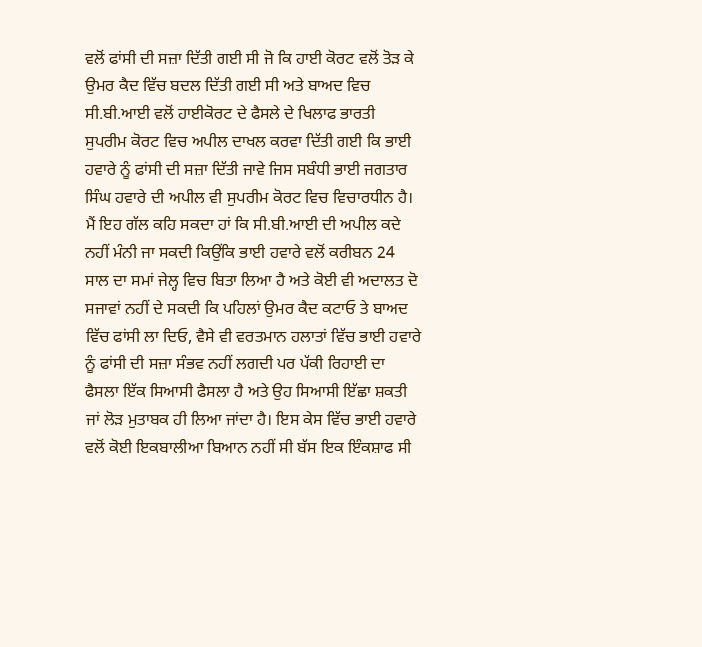ਵਲੋਂ ਫਾਂਸੀ ਦੀ ਸਜ਼ਾ ਦਿੱਤੀ ਗਈ ਸੀ ਜੋ ਕਿ ਹਾਈ ਕੋਰਟ ਵਲੋਂ ਤੋੜ ਕੇ ਉਮਰ ਕੈਦ ਵਿੱਚ ਬਦਲ ਦਿੱਤੀ ਗਈ ਸੀ ਅਤੇ ਬਾਅਦ ਵਿਚ ਸੀ.ਬੀ.ਆਈ ਵਲੋਂ ਹਾਈਕੋਰਟ ਦੇ ਫੈਸਲੇ ਦੇ ਖਿਲਾਫ ਭਾਰਤੀ ਸੁਪਰੀਮ ਕੋਰਟ ਵਿਚ ਅਪੀਲ ਦਾਖਲ ਕਰਵਾ ਦਿੱਤੀ ਗਈ ਕਿ ਭਾਈ ਹਵਾਰੇ ਨੂੰ ਫਾਂਸੀ ਦੀ ਸਜ਼ਾ ਦਿੱਤੀ ਜਾਵੇ ਜਿਸ ਸਬੰਧੀ ਭਾਈ ਜਗਤਾਰ ਸਿੰਘ ਹਵਾਰੇ ਦੀ ਅਪੀਲ ਵੀ ਸੁਪਰੀਮ ਕੋਰਟ ਵਿਚ ਵਿਚਾਰਧੀਨ ਹੈ। ਮੈਂ ਇਹ ਗੱਲ ਕਹਿ ਸਕਦਾ ਹਾਂ ਕਿ ਸੀ.ਬੀ.ਆਈ ਦੀ ਅਪੀਲ ਕਦੇ ਨਹੀਂ ਮੰਨੀ ਜਾ ਸਕਦੀ ਕਿਉਂਕਿ ਭਾਈ ਹਵਾਰੇ ਵਲੋਂ ਕਰੀਬਨ 24 ਸਾਲ ਦਾ ਸਮਾਂ ਜੇਲ੍ਹ ਵਿਚ ਬਿਤਾ ਲਿਆ ਹੈ ਅਤੇ ਕੋਈ ਵੀ ਅਦਾਲਤ ਦੋ ਸਜਾਵਾਂ ਨਹੀਂ ਦੇ ਸਕਦੀ ਕਿ ਪਹਿਲਾਂ ਉਮਰ ਕੈਦ ਕਟਾਓ ਤੇ ਬਾਅਦ ਵਿੱਚ ਫਾਂਸੀ ਲਾ ਦਿਓ, ਵੈਸੇ ਵੀ ਵਰਤਮਾਨ ਹਲਾਤਾਂ ਵਿੱਚ ਭਾਈ ਹਵਾਰੇ ਨੂੰ ਫਾਂਸੀ ਦੀ ਸਜ਼ਾ ਸੰਭਵ ਨਹੀਂ ਲਗਦੀ ਪਰ ਪੱਕੀ ਰਿਹਾਈ ਦਾ ਫੈਸਲਾ ਇੱਕ ਸਿਆਸੀ ਫੈਸਲਾ ਹੈ ਅਤੇ ਉਹ ਸਿਆਸੀ ਇੱਛਾ ਸ਼ਕਤੀ ਜਾਂ ਲੋੜ ਮੁਤਾਬਕ ਹੀ ਲਿਆ ਜਾਂਦਾ ਹੈ। ਇਸ ਕੇਸ ਵਿੱਚ ਭਾਈ ਹਵਾਰੇ ਵਲੋਂ ਕੋਈ ਇਕਬਾਲੀਆ ਬਿਆਨ ਨਹੀਂ ਸੀ ਬੱਸ ਇਕ ਇੰਕਸ਼ਾਫ ਸੀ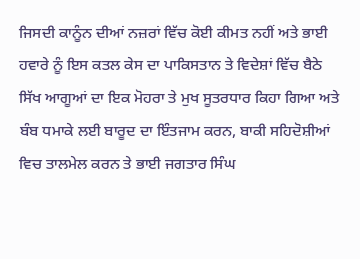ਜਿਸਦੀ ਕਾਨੂੰਨ ਦੀਆਂ ਨਜ਼ਰਾਂ ਵਿੱਚ ਕੋਈ ਕੀਮਤ ਨਹੀਂ ਅਤੇ ਭਾਈ ਹਵਾਰੇ ਨੂੰ ਇਸ ਕਤਲ ਕੇਸ ਦਾ ਪਾਕਿਸਤਾਨ ਤੇ ਵਿਦੇਸ਼ਾਂ ਵਿੱਚ ਬੈਠੇ ਸਿੱਖ ਆਗੂਆਂ ਦਾ ਇਕ ਮੋਹਰਾ ਤੇ ਮੁਖ ਸੂਤਰਧਾਰ ਕਿਹਾ ਗਿਆ ਅਤੇ ਬੰਬ ਧਮਾਕੇ ਲਈ ਬਾਰੂਦ ਦਾ ਇੰਤਜਾਮ ਕਰਨ, ਬਾਕੀ ਸਹਿਦੋਸ਼ੀਆਂ ਵਿਚ ਤਾਲਮੇਲ ਕਰਨ ਤੇ ਭਾਈ ਜਗਤਾਰ ਸਿੰਘ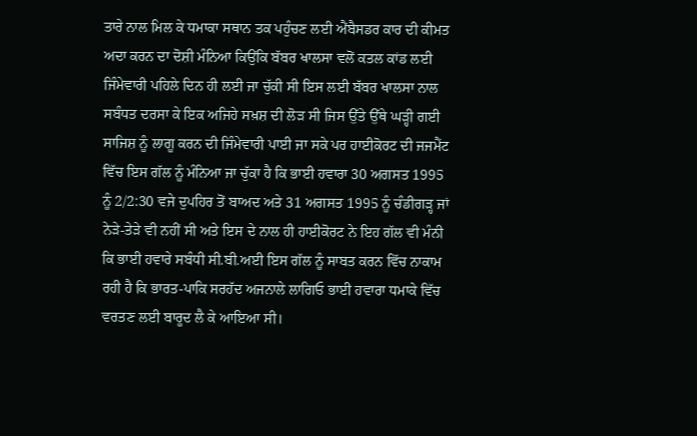ਤਾਰੇ ਨਾਲ ਮਿਲ ਕੇ ਧਮਾਕਾ ਸਥਾਨ ਤਕ ਪਹੁੰਚਣ ਲਈ ਐਂਬੈਸਡਰ ਕਾਰ ਦੀ ਕੀਮਤ ਅਦਾ ਕਰਨ ਦਾ ਦੋਸ਼ੀ ਮੰਨਿਆ ਕਿਉਂਕਿ ਬੱਬਰ ਖਾਲਸਾ ਵਲੋਂ ਕਤਲ ਕਾਂਡ ਲਈ ਜਿੰਮੇਵਾਰੀ ਪਹਿਲੇ ਦਿਨ ਹੀ ਲਈ ਜਾ ਚੁੱਕੀ ਸੀ ਇਸ ਲਈ ਬੱਬਰ ਖਾਲਸਾ ਨਾਲ ਸਬੰਧਤ ਦਰਸਾ ਕੇ ਇਕ ਅਜਿਹੇ ਸਖ਼ਸ਼ ਦੀ ਲੋੜ ਸੀ ਜਿਸ ਉੱਤੇ ਉੱਥੇ ਘੜ੍ਹੀ ਗਈ ਸਾਜਿਸ਼ ਨੂੰ ਲਾਗੂ ਕਰਨ ਦੀ ਜਿੰਮੇਵਾਰੀ ਪਾਈ ਜਾ ਸਕੇ ਪਰ ਹਾਈਕੋਰਟ ਦੀ ਜਜਮੈਂਟ ਵਿੱਚ ਇਸ ਗੱਲ ਨੂੰ ਮੰਨਿਆ ਜਾ ਚੁੱਕਾ ਹੈ ਕਿ ਭਾਈ ਹਵਾਰਾ 30 ਅਗਸਤ 1995 ਨੂੰ 2/2:30 ਵਜੇ ਦੁਪਹਿਰ ਤੋਂ ਬਾਅਦ ਅਤੇ 31 ਅਗਸਤ 1995 ਨੂੰ ਚੰਡੀਗੜ੍ਹ ਜਾਂ ਨੇੜੇ-ਤੇੜੇ ਵੀ ਨਹੀਂ ਸੀ ਅਤੇ ਇਸ ਦੇ ਨਾਲ ਹੀ ਹਾਈਕੋਰਟ ਨੇ ਇਹ ਗੱਲ ਵੀ ਮੰਨੀ ਕਿ ਭਾਈ ਹਵਾਰੇ ਸਬੰਧੀ ਸੀ.ਬੀ.ਅਈ ਇਸ ਗੱਲ ਨੂੰ ਸਾਬਤ ਕਰਨ ਵਿੱਚ ਨਾਕਾਮ ਰਹੀ ਹੈ ਕਿ ਭਾਰਤ-ਪਾਕਿ ਸਰਹੱਦ ਅਜਨਾਲੇ ਲਾਗਿਓ ਭਾਈ ਹਵਾਰਾ ਧਮਾਕੇ ਵਿੱਚ ਵਰਤਣ ਲਈ ਬਾਰੂਦ ਲੈ ਕੇ ਆਇਆ ਸੀ।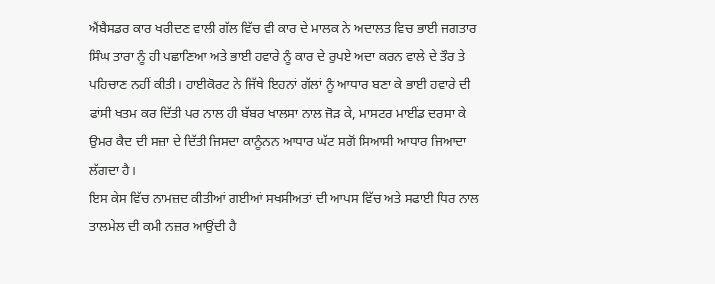ਐਂਬੈਸਡਰ ਕਾਰ ਖਰੀਦਣ ਵਾਲੀ ਗੱਲ ਵਿੱਚ ਵੀ ਕਾਰ ਦੇ ਮਾਲਕ ਨੇ ਅਦਾਲਤ ਵਿਚ ਭਾਈ ਜਗਤਾਰ ਸਿੰਘ ਤਾਰਾ ਨੂੰ ਹੀ ਪਛਾਣਿਆ ਅਤੇ ਭਾਈ ਹਵਾਰੇ ਨੂੰ ਕਾਰ ਦੇ ਰੁਪਏ ਅਦਾ ਕਰਨ ਵਾਲੇ ਦੇ ਤੌਰ ਤੇ ਪਹਿਚਾਣ ਨਹੀਂ ਕੀਤੀ। ਹਾਈਕੋਰਟ ਨੇ ਜਿੱਥੇ ਇਹਨਾਂ ਗੱਲਾਂ ਨੂੰ ਆਧਾਰ ਬਣਾ ਕੇ ਭਾਈ ਹਵਾਰੇ ਦੀ ਫਾਂਸੀ ਖਤਮ ਕਰ ਦਿੱਤੀ ਪਰ ਨਾਲ ਹੀ ਬੱਬਰ ਖਾਲਸਾ ਨਾਲ ਜੋੜ ਕੇ, ਮਾਸਟਰ ਮਾਈਂਡ ਦਰਸਾ ਕੇ ਉਮਰ ਕੈਦ ਦੀ ਸਜ਼ਾ ਦੇ ਦਿੱਤੀ ਜਿਸਦਾ ਕਾਨੂੰਨਨ ਆਧਾਰ ਘੱਟ ਸਗੋਂ ਸਿਆਸੀ ਆਧਾਰ ਜਿਆਦਾ ਲੱਗਦਾ ਹੈ।
ਇਸ ਕੇਸ ਵਿੱਚ ਨਾਮਜ਼ਦ ਕੀਤੀਆਂ ਗਈਆਂ ਸਖਸੀਅਤਾਂ ਦੀ ਆਪਸ ਵਿੱਚ ਅਤੇ ਸਫਾਈ ਧਿਰ ਨਾਲ ਤਾਲਮੇਲ ਦੀ ਕਮੀ ਨਜ਼ਰ ਆਉਂਦੀ ਹੈ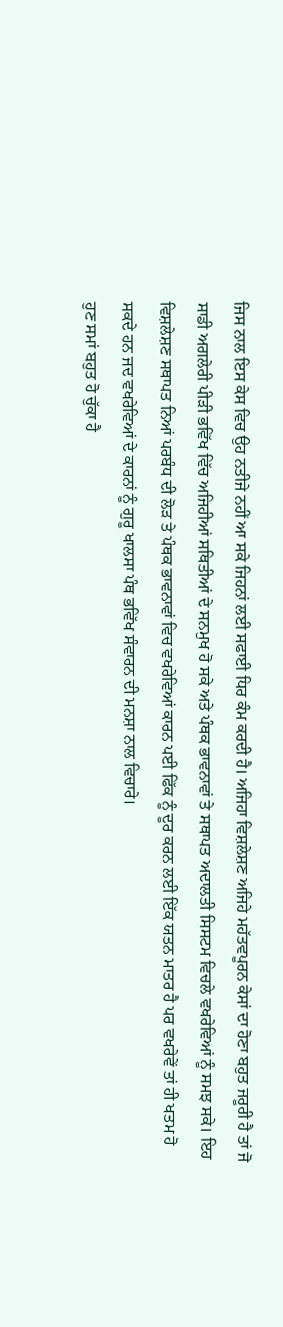ਜਿਸ ਨਾਲ ਇਸ ਕੇਸ ਵਿਚ ਉਹ ਨਤੀਜੇ ਨਹੀਂ ਆ ਸਕੇ ਜਿਹਨਾਂ ਲਈ ਸਫਾਈ ਧਿਰ ਕੰਮ ਕਰਦੀ ਹੈ। ਅਜਿਹਾ ਵਿਸ਼ਲੇਸ਼ਣ ਅਜਿਹੇ ਮਹੱਤਵਪੂਰਨ ਕੇਸਾਂ ਦਾ ਹੋਣਾ ਬਹੁਤ ਜਰੂਰੀ ਹੈ ਤਾਂ ਜੋ ਸਾਡੀ ਅਗਲੇਰੀ ਪੀੜੀ ਭਵਿੱਖ ਵਿੱਚ ਅਜਿਹੀਆਂ ਸਥਿਤੀਆਂ ਦੇ ਸਨਮੁਖ ਹੋ ਸਕੇ ਅਤੇ ਪੰਥਕ ਭਾਵਨਾਵਾਂ ਤੇ ਸਥਾਪਤ ਅਦਾਲਤੀ ਸਿਸਟਮ ਵਿਚਲੇ ਵਖਰੇਵਿਆਂ ਨੂੰ ਸਮਝ ਸਕੇ। ਇਹ ਵਿਸ਼ਲੇਸ਼ਣ ਸਥਾਪਤ ਨਿਆਂ ਪਰਬੰਧ ਦੀ ਲੋੜ ਤੇ ਪੰਥਕ ਭਾਵਨਾਵਾਂ ਵਿਚ ਵਖਰੇਵਿਆਂ ਕਾਰਨ ਪਈ ਫਿੱਕ ਨੂੰ ਦੂਰ ਕਰਨ ਲਈ ਇੱਕ ਯਤਨ ਮਾਤਰ ਹੈ ਪਰ ਵਖਰੇਵੇਂ ਤਾਂ ਹੀ ਖਤਮ ਹੋ ਸਕਦੇ ਹਨ ਜਦ ਵਖਰੇਵਿਆਂ ਦੇ ਕਾਰਨਾਂ ਨੂੰ ਗੁਰੂ ਖਾਲਸਾ ਪੰਥ ਭਵਿੱਖ ਸੰਵਾਰਨ ਦੀ ਮਨਸ਼ਾ ਨਾਲ ਵਿਚਾਰੇ।
ਹੁਣ ਸਮਾਂ ਬਹੁਤ ਹੋ ਚੁੱਕਾ ਹੈ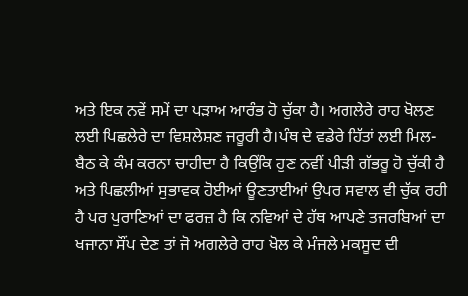ਅਤੇ ਇਕ ਨਵੇਂ ਸਮੇਂ ਦਾ ਪੜਾਅ ਆਰੰਭ ਹੋ ਚੁੱਕਾ ਹੈ। ਅਗਲੇਰੇ ਰਾਹ ਖੋਲਣ ਲਈ ਪਿਛਲੇਰੇ ਦਾ ਵਿਸ਼ਲੇਸ਼ਣ ਜਰੂਰੀ ਹੈ।ਪੰਥ ਦੇ ਵਡੇਰੇ ਹਿੱਤਾਂ ਲਈ ਮਿਲ-ਬੈਠ ਕੇ ਕੰਮ ਕਰਨਾ ਚਾਹੀਦਾ ਹੈ ਕਿਉਂਕਿ ਹੁਣ ਨਵੀਂ ਪੀੜੀ ਗੱਭਰੂ ਹੋ ਚੁੱਕੀ ਹੈ ਅਤੇ ਪਿਛਲੀਆਂ ਸੁਭਾਵਕ ਹੋਈਆਂ ਊਣਤਾਈਆਂ ਉਪਰ ਸਵਾਲ ਵੀ ਚੁੱਕ ਰਹੀ ਹੈ ਪਰ ਪੁਰਾਣਿਆਂ ਦਾ ਫਰਜ਼ ਹੈ ਕਿ ਨਵਿਆਂ ਦੇ ਹੱਥ ਆਪਣੇ ਤਜਰਬਿਆਂ ਦਾ ਖਜਾਨਾ ਸੌਂਪ ਦੇਣ ਤਾਂ ਜੋ ਅਗਲੇਰੇ ਰਾਹ ਖੋਲ ਕੇ ਮੰਜਲੇ ਮਕਸੂਦ ਦੀ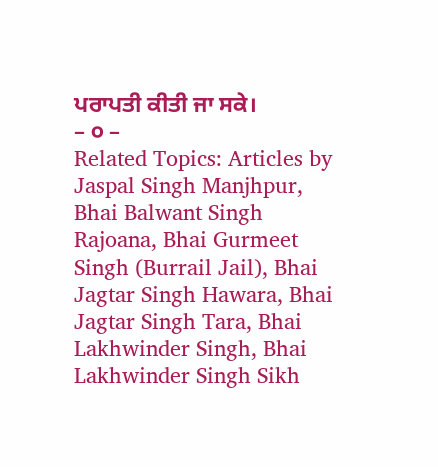ਪਰਾਪਤੀ ਕੀਤੀ ਜਾ ਸਕੇ।
– ੦ –
Related Topics: Articles by Jaspal Singh Manjhpur, Bhai Balwant Singh Rajoana, Bhai Gurmeet Singh (Burrail Jail), Bhai Jagtar Singh Hawara, Bhai Jagtar Singh Tara, Bhai Lakhwinder Singh, Bhai Lakhwinder Singh Sikh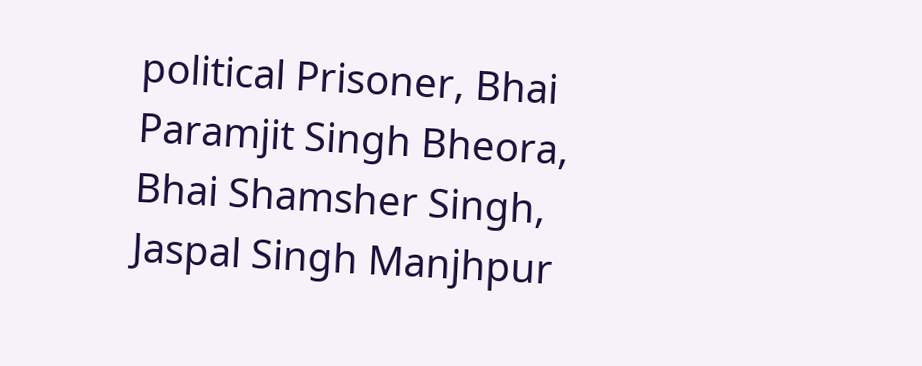political Prisoner, Bhai Paramjit Singh Bheora, Bhai Shamsher Singh, Jaspal Singh Manjhpur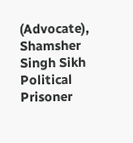(Advocate), Shamsher Singh Sikh Political Prisoner